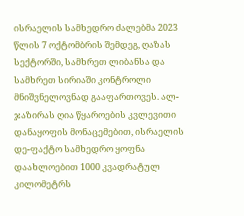ისრაელის სამხედრო ძალებმა 2023 წლის 7 ოქტომბრის შემდეგ, ღაზას სექტორში, სამხრეთ ლიბანსა და სამხრეთ სირიაში კონტროლი მნიშვნელოვნად გააფართოვეს. ალ-ჯაზირას ღია წყაროების კვლევითი დანაყოფის მონაცემებით, ისრაელის დე-ფაქტო სამხედრო ყოფნა დაახლოებით 1000 კვადრატულ კილომეტრს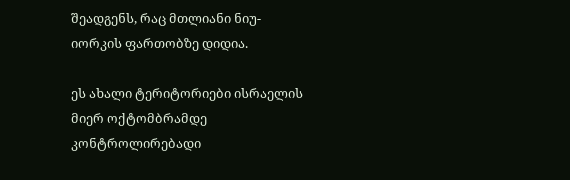შეადგენს, რაც მთლიანი ნიუ-იორკის ფართობზე დიდია.

ეს ახალი ტერიტორიები ისრაელის მიერ ოქტომბრამდე კონტროლირებადი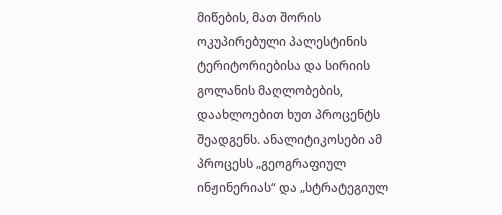მიწების, მათ შორის ოკუპირებული პალესტინის ტერიტორიებისა და სირიის გოლანის მაღლობების, დაახლოებით ხუთ პროცენტს შეადგენს. ანალიტიკოსები ამ პროცესს „გეოგრაფიულ ინჟინერიას“ და „სტრატეგიულ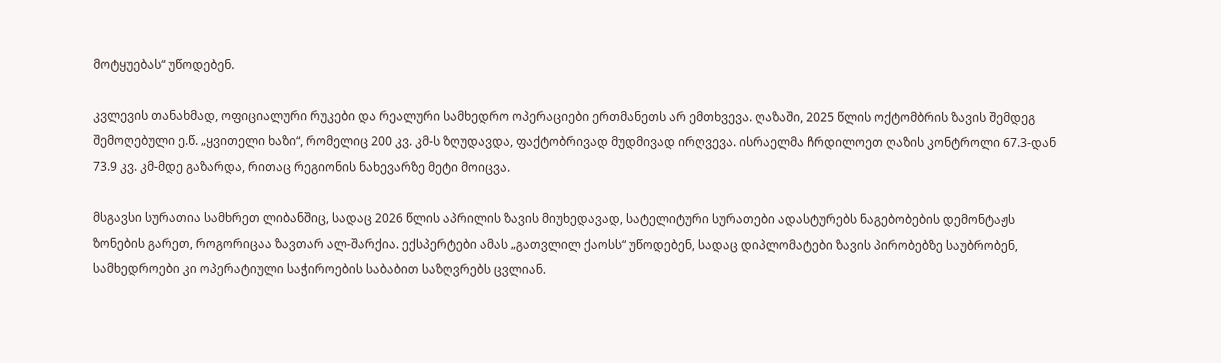მოტყუებას“ უწოდებენ.

კვლევის თანახმად, ოფიციალური რუკები და რეალური სამხედრო ოპერაციები ერთმანეთს არ ემთხვევა. ღაზაში, 2025 წლის ოქტომბრის ზავის შემდეგ შემოღებული ე.წ. „ყვითელი ხაზი“, რომელიც 200 კვ. კმ-ს ზღუდავდა, ფაქტობრივად მუდმივად ირღვევა. ისრაელმა ჩრდილოეთ ღაზის კონტროლი 67.3-დან 73.9 კვ. კმ-მდე გაზარდა, რითაც რეგიონის ნახევარზე მეტი მოიცვა.

მსგავსი სურათია სამხრეთ ლიბანშიც, სადაც 2026 წლის აპრილის ზავის მიუხედავად, სატელიტური სურათები ადასტურებს ნაგებობების დემონტაჟს ზონების გარეთ, როგორიცაა ზავთარ ალ-შარქია. ექსპერტები ამას „გათვლილ ქაოსს“ უწოდებენ, სადაც დიპლომატები ზავის პირობებზე საუბრობენ, სამხედროები კი ოპერატიული საჭიროების საბაბით საზღვრებს ცვლიან.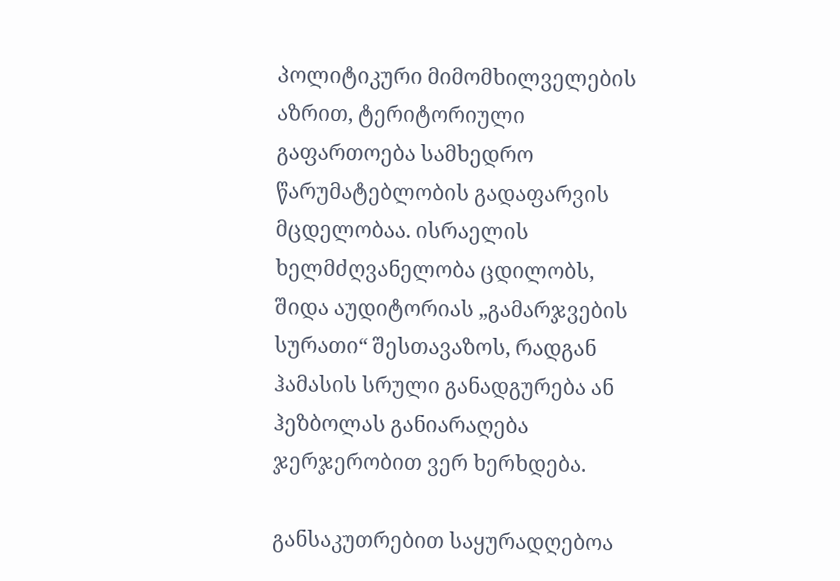პოლიტიკური მიმომხილველების აზრით, ტერიტორიული გაფართოება სამხედრო წარუმატებლობის გადაფარვის მცდელობაა. ისრაელის ხელმძღვანელობა ცდილობს, შიდა აუდიტორიას „გამარჯვების სურათი“ შესთავაზოს, რადგან ჰამასის სრული განადგურება ან ჰეზბოლას განიარაღება ჯერჯერობით ვერ ხერხდება.

განსაკუთრებით საყურადღებოა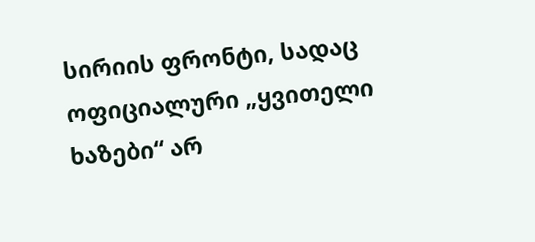სირიის ფრონტი, სადაც ოფიციალური „ყვითელი ხაზები“ არ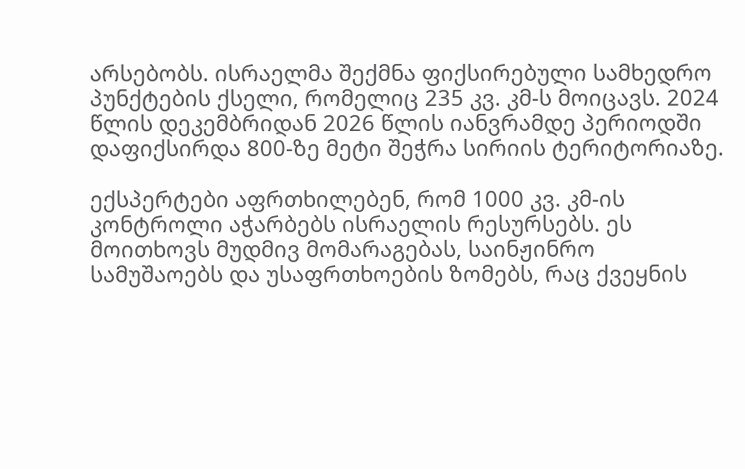არსებობს. ისრაელმა შექმნა ფიქსირებული სამხედრო პუნქტების ქსელი, რომელიც 235 კვ. კმ-ს მოიცავს. 2024 წლის დეკემბრიდან 2026 წლის იანვრამდე პერიოდში დაფიქსირდა 800-ზე მეტი შეჭრა სირიის ტერიტორიაზე.

ექსპერტები აფრთხილებენ, რომ 1000 კვ. კმ-ის კონტროლი აჭარბებს ისრაელის რესურსებს. ეს მოითხოვს მუდმივ მომარაგებას, საინჟინრო სამუშაოებს და უსაფრთხოების ზომებს, რაც ქვეყნის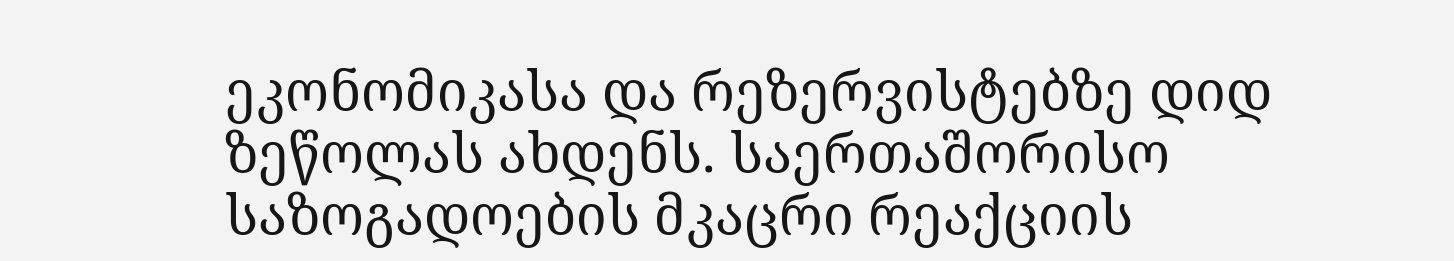ეკონომიკასა და რეზერვისტებზე დიდ ზეწოლას ახდენს. საერთაშორისო საზოგადოების მკაცრი რეაქციის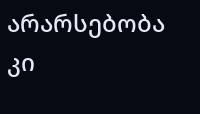არარსებობა კი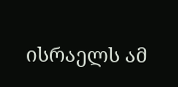ისრაელს ამ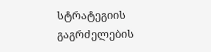სტრატეგიის გაგრძელების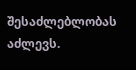შესაძლებლობას აძლევს.